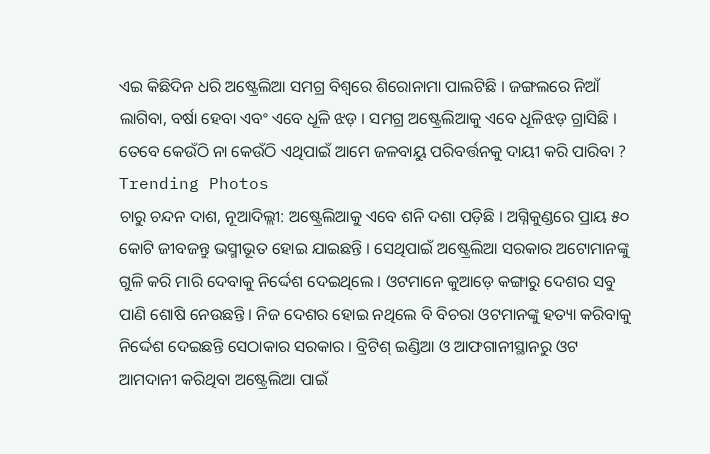ଏଇ କିଛିଦିନ ଧରି ଅଷ୍ଟ୍ରେଲିଆ ସମଗ୍ର ବିଶ୍ୱରେ ଶିରୋନାମା ପାଲଟିଛି । ଜଙ୍ଗଲରେ ନିଆଁ ଲାଗିବା, ବର୍ଷା ହେବା ଏବଂ ଏବେ ଧୂଳି ଝଡ଼ । ସମଗ୍ର ଅଷ୍ଟ୍ରେଲିଆକୁ ଏବେ ଧୂଳିଝଡ଼ ଗ୍ରାସିଛି । ତେବେ କେଉଁଠି ନା କେଉଁଠି ଏଥିପାଇଁ ଆମେ ଜଳବାୟୁ ପରିବର୍ତ୍ତନକୁ ଦାୟୀ କରି ପାରିବା ?
Trending Photos
ଚାରୁ ଚନ୍ଦନ ଦାଶ, ନୂଆଦିଲ୍ଲୀ: ଅଷ୍ଟ୍ରେଲିଆକୁ ଏବେ ଶନି ଦଶା ପଡ଼ିଛି । ଅଗ୍ନିକୁଣ୍ଡରେ ପ୍ରାୟ ୫୦ କୋଟି ଜୀବଜନ୍ତୁ ଭସ୍ମୀଭୂତ ହୋଇ ଯାଇଛନ୍ତି । ସେଥିପାଇଁ ଅଷ୍ଟ୍ରେଲିଆ ସରକାର ଅଟୋମାନଙ୍କୁ ଗୁଳି କରି ମାରି ଦେବାକୁ ନିର୍ଦ୍ଦେଶ ଦେଇଥିଲେ । ଓଟମାନେ କୁଆଡ଼େ କଙ୍ଗାରୁ ଦେଶର ସବୁ ପାଣି ଶୋଷି ନେଉଛନ୍ତି । ନିଜ ଦେଶର ହୋଇ ନଥିଲେ ବି ବିଚରା ଓଟମାନଙ୍କୁ ହତ୍ୟା କରିବାକୁ ନିର୍ଦ୍ଦେଶ ଦେଇଛନ୍ତି ସେଠାକାର ସରକାର । ବ୍ରିଟିଶ୍ ଇଣ୍ଡିଆ ଓ ଆଫଗାନୀସ୍ଥାନରୁ ଓଟ ଆମଦାନୀ କରିଥିବା ଅଷ୍ଟ୍ରେଲିଆ ପାଇଁ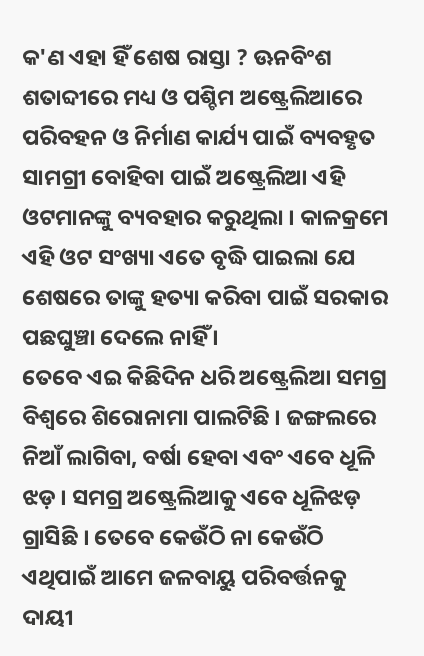କ'ଣ ଏହା ହିଁ ଶେଷ ରାସ୍ତା ? ଊନବିଂଶ ଶତାବ୍ଦୀରେ ମଧ୍ୟ ଓ ପଶ୍ଚିମ ଅଷ୍ଟ୍ରେଲିଆରେ ପରିବହନ ଓ ନିର୍ମାଣ କାର୍ଯ୍ୟ ପାଇଁ ବ୍ୟବହୃତ ସାମଗ୍ରୀ ବୋହିବା ପାଇଁ ଅଷ୍ଟ୍ରେଲିଆ ଏହି ଓଟମାନଙ୍କୁ ବ୍ୟବହାର କରୁଥିଲା । କାଳକ୍ରମେ ଏହି ଓଟ ସଂଖ୍ୟା ଏତେ ବୃଦ୍ଧି ପାଇଲା ଯେ ଶେଷରେ ତାଙ୍କୁ ହତ୍ୟା କରିବା ପାଇଁ ସରକାର ପଛଘୁଞ୍ଚା ଦେଲେ ନାହିଁ ।
ତେବେ ଏଇ କିଛିଦିନ ଧରି ଅଷ୍ଟ୍ରେଲିଆ ସମଗ୍ର ବିଶ୍ୱରେ ଶିରୋନାମା ପାଲଟିଛି । ଜଙ୍ଗଲରେ ନିଆଁ ଲାଗିବା, ବର୍ଷା ହେବା ଏବଂ ଏବେ ଧୂଳି ଝଡ଼ । ସମଗ୍ର ଅଷ୍ଟ୍ରେଲିଆକୁ ଏବେ ଧୂଳିଝଡ଼ ଗ୍ରାସିଛି । ତେବେ କେଉଁଠି ନା କେଉଁଠି ଏଥିପାଇଁ ଆମେ ଜଳବାୟୁ ପରିବର୍ତ୍ତନକୁ ଦାୟୀ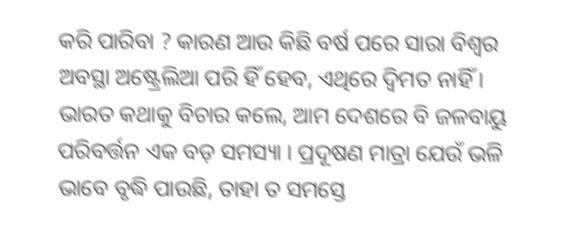କରି ପାରିବା ? କାରଣ ଆଉ କିଛି ବର୍ଷ ପରେ ସାରା ବିଶ୍ୱର ଅବସ୍ଥା ଅଷ୍ଟ୍ରେଲିଆ ପରି ହିଁ ହେବ, ଏଥିରେ ଦ୍ୱିମତ ନାହିଁ । ଭାରତ କଥାକୁ ବିଚାର କଲେ, ଆମ ଦେଶରେ ବି ଜଳବାୟୁ ପରିବର୍ତ୍ତନ ଏକ ବଡ଼ ସମସ୍ୟା । ପ୍ରଦୂଷଣ ମାତ୍ରା ଯେଉଁ ଭଳି ଭାବେ ବୃଦ୍ଧି ପାଉଛି, ତାହା ତ ସମସ୍ତେ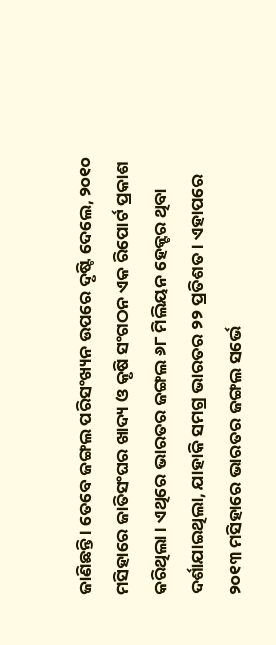ଜାଣିଛନ୍ତି । ତେବେ ଜଙ୍ଗଲ ପରିସଂଖ୍ୟନ ଉପରେ ଦୃଷ୍ଟି ଦେଲେ, ୨୦୧୦ ମସିହାରେ ଜାତିସଂଘର ଖାଦ୍ୟ ଓ କୃଷି ସଂଗଠନ ଏକ ରିପୋର୍ଟ ପ୍ରକାଶ କରିଥିଲା । ଏଥିରେ ଭାରତର ଜଙ୍ଗଲ ୬୮ ମିଲିୟନ ହେକ୍ଟର ଥିବା ଦର୍ଶାଯାଇଥିଲା, ଯାହାକି ସମଗ୍ର ଭାରତର ୨୨ ପ୍ରତିଶତ । ଏହାପରେ ୨୦୧୩ ମସିହାରେ ଭାରତର ଜଙ୍ଗଲ ସର୍ଭେ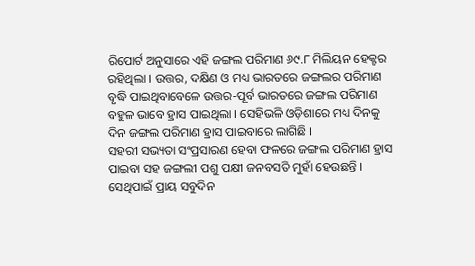ରିପୋର୍ଟ ଅନୁସାରେ ଏହି ଜଙ୍ଗଲ ପରିମାଣ ୬୯.୮ ମିଲିୟନ ହେକ୍ଟର ରହିଥିଲା । ଉତ୍ତର, ଦକ୍ଷିଣ ଓ ମଧ୍ୟ ଭାରତରେ ଜଙ୍ଗଲର ପରିମାଣ ବୃଦ୍ଧି ପାଇଥିବାବେଳେ ଉତ୍ତର-ପୂର୍ବ ଭାରତରେ ଜଙ୍ଗଲ ପରିମାଣ ବହୁଳ ଭାବେ ହ୍ରାସ ପାଇଥିଲା । ସେହିଭଳି ଓଡ଼ିଶାରେ ମଧ୍ୟ ଦିନକୁ ଦିନ ଜଙ୍ଗଲ ପରିମାଣ ହ୍ରାସ ପାଇବାରେ ଲାଗିଛି ।
ସହରୀ ସଭ୍ୟତା ସଂପ୍ରସାରଣ ହେବା ଫଳରେ ଜଙ୍ଗଲ ପରିମାଣ ହ୍ରାସ ପାଇବା ସହ ଜଙ୍ଗଲୀ ପଶୁ ପକ୍ଷୀ ଜନବସତି ମୁହାଁ ହେଉଛନ୍ତି । ସେଥିପାଇଁ ପ୍ରାୟ ସବୁଦିନ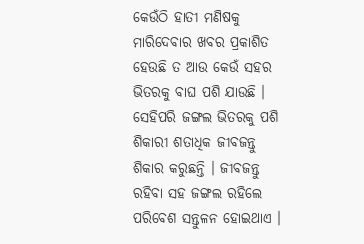କେଉଁଠି ହାତୀ ମଣିଷକୁ ମାରିଦେବାର ଖବର ପ୍ରକାଶିତ ହେଉଛି ତ ଆଉ କେଉଁ ସହର ଭିତରକୁ ବାଘ ପଶି ଯାଉଛି । ସେହିପରି ଜଙ୍ଗଲ ଭିତରକୁ ପଶି ଶିକାରୀ ଶତାଧିକ ଜୀବଜନ୍ତୁ ଶିକାର କରୁଛନ୍ତି । ଜୀବଜନ୍ତୁ ରହିବା ସହ ଜଙ୍ଗଲ ରହିଲେ ପରିବେଶ ସନ୍ତୁଳନ ହୋଇଥାଏ ।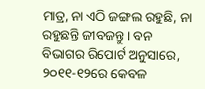ମାତ୍ର, ନା ଏଠି ଜଙ୍ଗଲ ରହୁଛି, ନା ରହୁଛନ୍ତି ଜୀବଜନ୍ତୁ । ବନ ବିଭାଗର ରିପୋର୍ଟ ଅନୁସାରେ, ୨୦୧୧-୧୨ରେ କେବଳ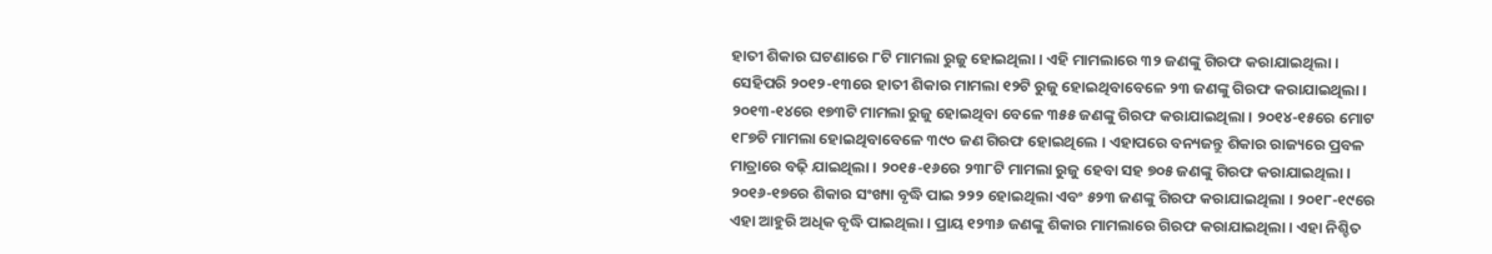ହାତୀ ଶିକାର ଘଟଣାରେ ୮ଟି ମାମଲା ରୁଜୁ ହୋଇଥିଲା । ଏହି ମାମଲାରେ ୩୨ ଜଣଙ୍କୁ ଗିରଫ କରାଯାଇଥିଲା । ସେହିପରି ୨୦୧୨-୧୩ରେ ହାତୀ ଶିକାର ମାମଲା ୧୨ଟି ରୁଜୁ ହୋଇଥିବାବେଳେ ୨୩ ଜଣଙ୍କୁ ଗିରଫ କରାଯାଇଥିଲା । ୨୦୧୩-୧୪ରେ ୧୭୩ଟି ମାମଲା ରୁଜୁ ହୋଇଥିବା ବେଳେ ୩୫୫ ଜଣଙ୍କୁ ଗିରଫ କରାଯାଇଥିଲା । ୨୦୧୪-୧୫ରେ ମୋଟ ୧୮୭ଟି ମାମଲା ହୋଇଥିବାବେଳେ ୩୯୦ ଜଣ ଗିରଫ ହୋଇଥିଲେ । ଏହାପରେ ବନ୍ୟଜନ୍ତୁ ଶିକାର ରାଜ୍ୟରେ ପ୍ରବଳ ମାତ୍ରାରେ ବଢ଼ି ଯାଇଥିଲା । ୨୦୧୫-୧୬ରେ ୨୩୮ଟି ମାମଲା ରୁଜୁ ହେବା ସହ ୭୦୫ ଜଣଙ୍କୁ ଗିରଫ କରାଯାଇଥିଲା । ୨୦୧୬-୧୭ରେ ଶିକାର ସଂଖ୍ୟା ବୃଦ୍ଧି ପାଇ ୨୨୨ ହୋଇଥିଲା ଏବଂ ୫୨୩ ଜଣଙ୍କୁ ଗିରଫ କରାଯାଇଥିଲା । ୨୦୧୮-୧୯ରେ ଏହା ଆହୁରି ଅଧିକ ବୃଦ୍ଧି ପାଇଥିଲା । ପ୍ରାୟ ୧୨୩୬ ଜଣଙ୍କୁ ଶିକାର ମାମଲାରେ ଗିରଫ କରାଯାଇଥିଲା । ଏହା ନିଶ୍ଚିତ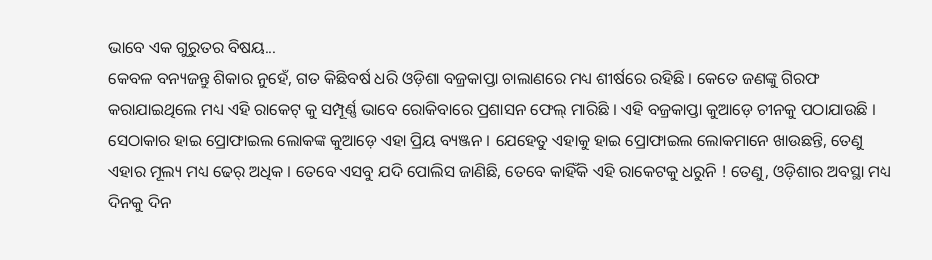ଭାବେ ଏକ ଗୁରୁତର ବିଷୟ...
କେବଳ ବନ୍ୟଜନ୍ତୁ ଶିକାର ନୁହେଁ, ଗତ କିଛିବର୍ଷ ଧରି ଓଡ଼ିଶା ବଜ୍ରକାପ୍ତା ଚାଲାଣରେ ମଧ୍ୟ ଶୀର୍ଷରେ ରହିଛି । କେତେ ଜଣଙ୍କୁ ଗିରଫ କରାଯାଇଥିଲେ ମଧ୍ୟ ଏହି ରାକେଟ୍ କୁ ସମ୍ପୂର୍ଣ୍ଣ ଭାବେ ରୋକିବାରେ ପ୍ରଶାସନ ଫେଲ୍ ମାରିଛି । ଏହି ବଜ୍ରକାପ୍ତା କୁଆଡ଼େ ଚୀନକୁ ପଠାଯାଉଛି । ସେଠାକାର ହାଇ ପ୍ରୋଫାଇଲ ଲୋକଙ୍କ କୁଆଡ଼େ ଏହା ପ୍ରିୟ ବ୍ୟଞ୍ଜନ । ଯେହେତୁ ଏହାକୁ ହାଇ ପ୍ରୋଫାଇଲ ଲୋକମାନେ ଖାଉଛନ୍ତି, ତେଣୁ ଏହାର ମୂଲ୍ୟ ମଧ୍ୟ ଢେର୍ ଅଧିକ । ତେବେ ଏସବୁ ଯଦି ପୋଲିସ ଜାଣିଛି, ତେବେ କାହିଁକି ଏହି ରାକେଟକୁ ଧରୁନି ! ତେଣୁ, ଓଡ଼ିଶାର ଅବସ୍ଥା ମଧ୍ୟ ଦିନକୁ ଦିନ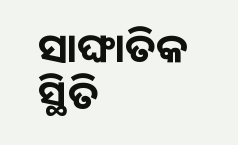ସାଙ୍ଘାତିକ ସ୍ଥିତି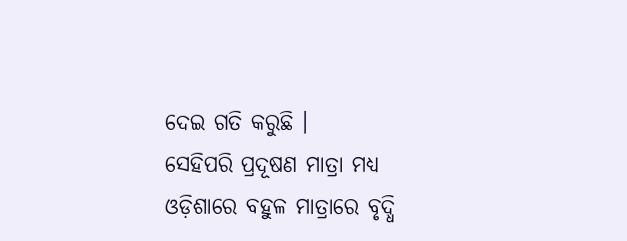ଦେଇ ଗତି କରୁଛି ।
ସେହିପରି ପ୍ରଦୂଷଣ ମାତ୍ରା ମଧ୍ୟ ଓଡ଼ିଶାରେ ବହୁଳ ମାତ୍ରାରେ ବୃଦ୍ଧି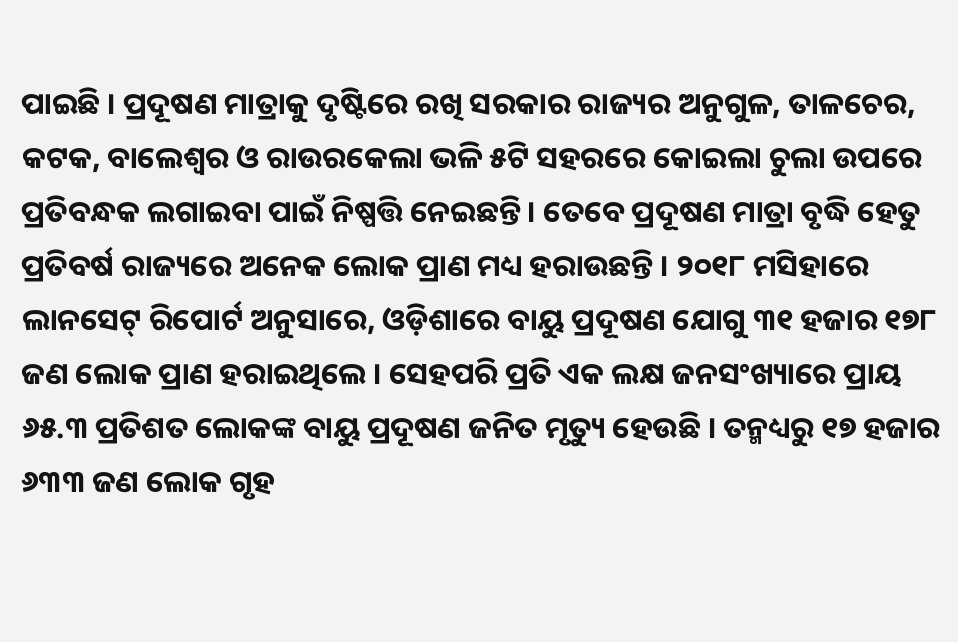ପାଇଛି । ପ୍ରଦୂଷଣ ମାତ୍ରାକୁ ଦୃଷ୍ଟିରେ ରଖି ସରକାର ରାଜ୍ୟର ଅନୁଗୁଳ, ତାଳଚେର, କଟକ, ବାଲେଶ୍ଵର ଓ ରାଉରକେଲା ଭଳି ୫ଟି ସହରରେ କୋଇଲା ଚୁଲା ଉପରେ ପ୍ରତିବନ୍ଧକ ଲଗାଇବା ପାଇଁ ନିଷ୍ପତ୍ତି ନେଇଛନ୍ତି । ତେବେ ପ୍ରଦୂଷଣ ମାତ୍ରା ବୃଦ୍ଧି ହେତୁ ପ୍ରତିବର୍ଷ ରାଜ୍ୟରେ ଅନେକ ଲୋକ ପ୍ରାଣ ମଧ୍ୟ ହରାଉଛନ୍ତି । ୨୦୧୮ ମସିହାରେ ଲାନସେଟ୍ ରିପୋର୍ଟ ଅନୁସାରେ, ଓଡ଼ିଶାରେ ବାୟୁ ପ୍ରଦୂଷଣ ଯୋଗୁ ୩୧ ହଜାର ୧୭୮ ଜଣ ଲୋକ ପ୍ରାଣ ହରାଇଥିଲେ । ସେହପରି ପ୍ରତି ଏକ ଲକ୍ଷ ଜନସଂଖ୍ୟାରେ ପ୍ରାୟ ୬୫.୩ ପ୍ରତିଶତ ଲୋକଙ୍କ ବାୟୁ ପ୍ରଦୂଷଣ ଜନିତ ମୃତ୍ୟୁ ହେଉଛି । ତନ୍ମଧ୍ୟରୁ ୧୭ ହଜାର ୬୩୩ ଜଣ ଲୋକ ଗୃହ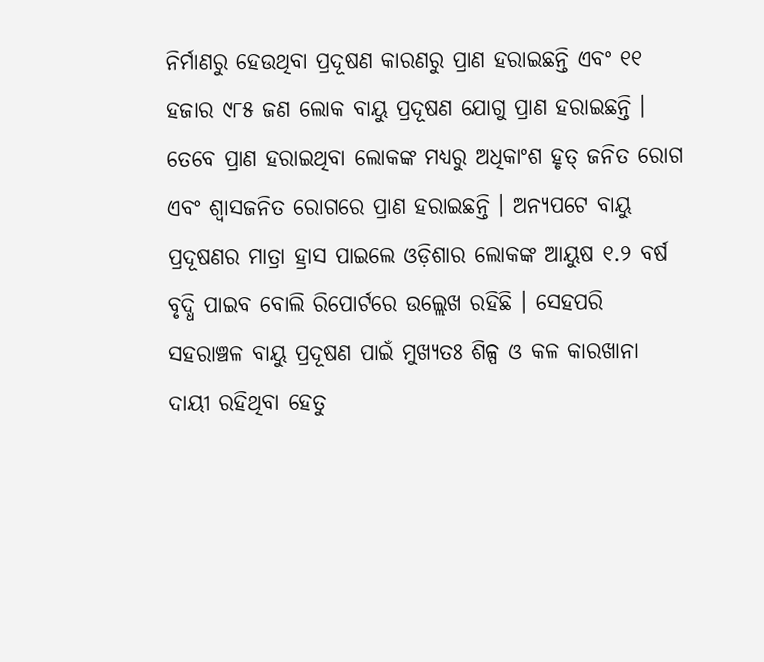ନିର୍ମାଣରୁ ହେଉଥିବା ପ୍ରଦୂଷଣ କାରଣରୁ ପ୍ରାଣ ହରାଇଛନ୍ତି ଏବଂ ୧୧ ହଜାର ୯୮୫ ଜଣ ଲୋକ ବାୟୁ ପ୍ରଦୂଷଣ ଯୋଗୁ ପ୍ରାଣ ହରାଇଛନ୍ତି । ତେବେ ପ୍ରାଣ ହରାଇଥିବା ଲୋକଙ୍କ ମଧ୍ୟରୁ ଅଧିକାଂଶ ହୃତ୍ ଜନିତ ରୋଗ ଏବଂ ଶ୍ୱାସଜନିତ ରୋଗରେ ପ୍ରାଣ ହରାଇଛନ୍ତି । ଅନ୍ୟପଟେ ବାୟୁ ପ୍ରଦୂଷଣର ମାତ୍ରା ହ୍ରାସ ପାଇଲେ ଓଡ଼ିଶାର ଲୋକଙ୍କ ଆୟୁଷ ୧.୨ ବର୍ଷ ବୃଦ୍ଧି ପାଇବ ବୋଲି ରିପୋର୍ଟରେ ଉଲ୍ଲେଖ ରହିଛି । ସେହପରି ସହରାଞ୍ଚଳ ବାୟୁ ପ୍ରଦୂଷଣ ପାଇଁ ମୁଖ୍ୟତଃ ଶିଳ୍ପ ଓ କଳ କାରଖାନା ଦାୟୀ ରହିଥିବା ହେତୁ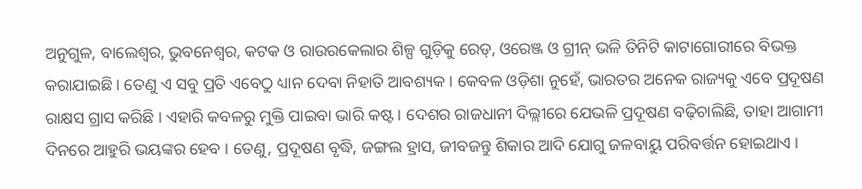ଅନୁଗୁଳ, ବାଲେଶ୍ୱର, ଭୁବନେଶ୍ୱର, କଟକ ଓ ରାଉରକେଲାର ଶିଳ୍ପ ଗୁଡ଼ିକୁ ରେଡ୍, ଓରେଞ୍ଜ ଓ ଗ୍ରୀନ୍ ଭଳି ତିନିଟି କାଟାଗୋରୀରେ ବିଭକ୍ତ କରାଯାଇଛି । ତେଣୁ ଏ ସବୁ ପ୍ରତି ଏବେଠୁ ଧ୍ୟାନ ଦେବା ନିହାତି ଆବଶ୍ୟକ । କେବଳ ଓଡ଼ିଶା ନୁହେଁ, ଭାରତର ଅନେକ ରାଜ୍ୟକୁ ଏବେ ପ୍ରଦୂଷଣ ରାକ୍ଷସ ଗ୍ରାସ କରିଛି । ଏହାରି କବଳରୁ ମୁକ୍ତି ପାଇବା ଭାରି କଷ୍ଟ । ଦେଶର ରାଜଧାନୀ ଦିଲ୍ଲୀରେ ଯେଭଳି ପ୍ରଦୂଷଣ ବଢ଼ିଚାଲିଛି, ତାହା ଆଗାମୀ ଦିନରେ ଆହୁରି ଭୟଙ୍କର ହେବ । ତେଣୁ, ପ୍ରଦୂଷଣ ବୃଦ୍ଧି, ଜଙ୍ଗଲ ହ୍ରାସ, ଜୀବଜନ୍ତୁ ଶିକାର ଆଦି ଯୋଗୁ ଜଳବାୟୁ ପରିବର୍ତ୍ତନ ହୋଇଥାଏ ।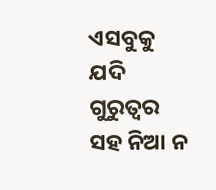ଏସବୁକୁ ଯଦି ଗୁରୁତ୍ୱର ସହ ନିଆ ନ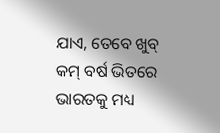ଯାଏ, ତେବେ ଖୁବ୍ କମ୍ ବର୍ଷ ଭିତରେ ଭାରତକୁ ମଧ୍ୟ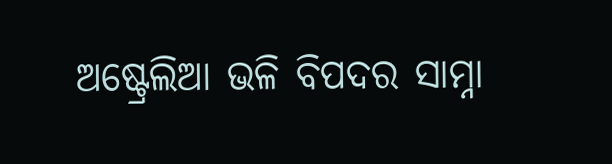ଅଷ୍ଟ୍ରେଲିଆ ଭଳି ବିପଦର ସାମ୍ନା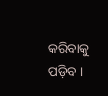କରିବାକୁ ପଡ଼ିବ ।